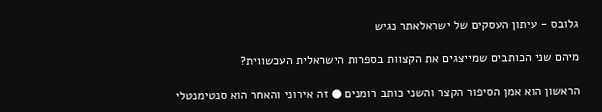גלובס - עיתון העסקים של ישראלאתר נגיש

מיהם שני הכותבים שמייצגים את הקצוות בספרות הישראלית העכשווית?

הראשון הוא אמן הסיפור הקצר והשני כותב רומנים ● זה אירוני והאחר הוא סנטימנטלי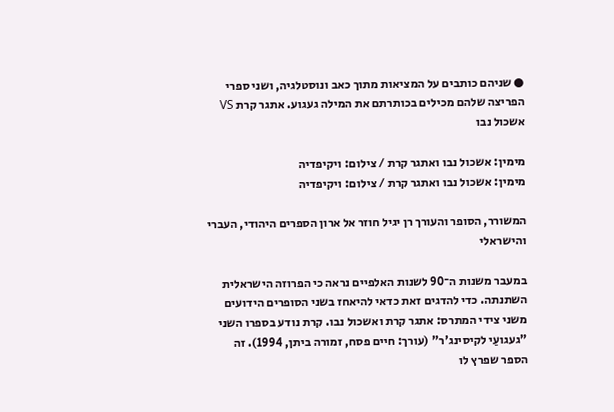● שניהם כותבים על המציאות מתוך כאב ונוסטלגיה, ושני ספרי הפריצה שלהם מכילים בכותרתם את המילה געגוע. אתגר קרת VS אשכול נבו

מימין: אשכול נבו ואתגר קרת / צילום: ויקיפדיה
מימין: אשכול נבו ואתגר קרת / צילום: ויקיפדיה

המשורר, הסופר והעורך רן יגיל חוזר אל ארון הספרים היהודי, העברי והישראלי

במעבר משנות ה־90 לשנות האלפיים נראה כי הפרוזה הישראלית השתנתה. כדי להדגים זאת כדאי להיאחז בשני הסופרים הידועים משני צידי המתרס: אתגר קרת ואשכול נבו. קרת נודע בספרו השני "געגועַי לקיסינג'ר" (עורך: חיים פסח, זמורה ביתן, 1994). זה הספר שפרץ לו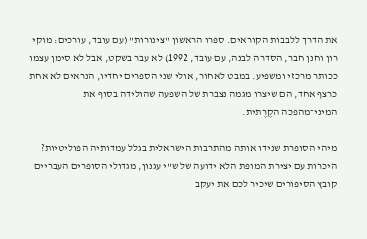את הדרך ללבבות הקוראים. ספרו הראשון "צינורות" (עם עובד, עורכים: מוקי רון וחנן חבר, הסדרה לבנה, עם עובד, 1992) לא עבר בשקט, אבל לא סימן עצמו ככותר מרכזי ומשפיע. במבט לאחור, אולי שני הספרים יחדיו, הנראים לא אחת כרצף אחד, הם שיצרו מגמה נצברת של השפעה שהולידה בסוף את המיני־מהפכה הקֶרֶתית.

מיהי הסופרת שנידו אותה מהתרבות הישראלית בגלל עמדותיה הפוליטיות?
היכרות עם יצירת המופת הלא ידועה של ש"י עגנון, מגדולי הסופרים העבריים
קובץ הסיפורים שיכיר לכם את יעקב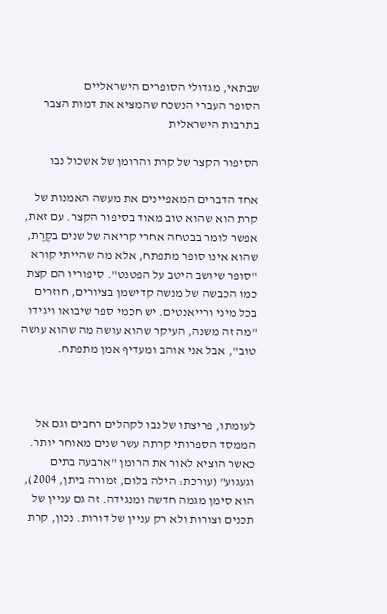שבתאי, מגדולי הסופרים הישראליים
הסופר העברי הנשכח שהמציא את דמות הצבר בתרבות הישראלית

הסיפור הקצר של קרת והרומן של אשכול נבו

אחד הדברים המאפיינים את מעשה האמנות של קרת הוא שהוא טוב מאוד בסיפור הקצר. עם זאת, אפשר לומר בבטחה אחרי קריאה של שנים בקֶרֶת, שהוא אינו סופר מתפתח, אלא מה שהייתי קורא "סופר שיושב היטב על הפטנט". סיפוריו הם קצת כמו הכבשה של מנשה קדישמן בציורים, חוזרים בכל מיני ורייאנטים. יש חכמי ספר שיבואו ויגידו "מה זה משנה, העיקר שהוא עושה מה שהוא עושה טוב", אבל אני אוהב ומעדיף אמן מתפתח.



לעומתו, פריצתו של נבו לקהלים רחבים וגם אל הממסד הספרותי קרתה עשר שנים מאוחר יותר. כאשר הוציא לאור את הרומן "ארבעה בתים וגעגוע" (עורכת: הילה בלום, זמורה ביתן, 2004), הוא סימן מגמה חדשה ומנגידה. זה גם עניין של תכנים וצורות ולא רק עניין של דורות. נכון, קרת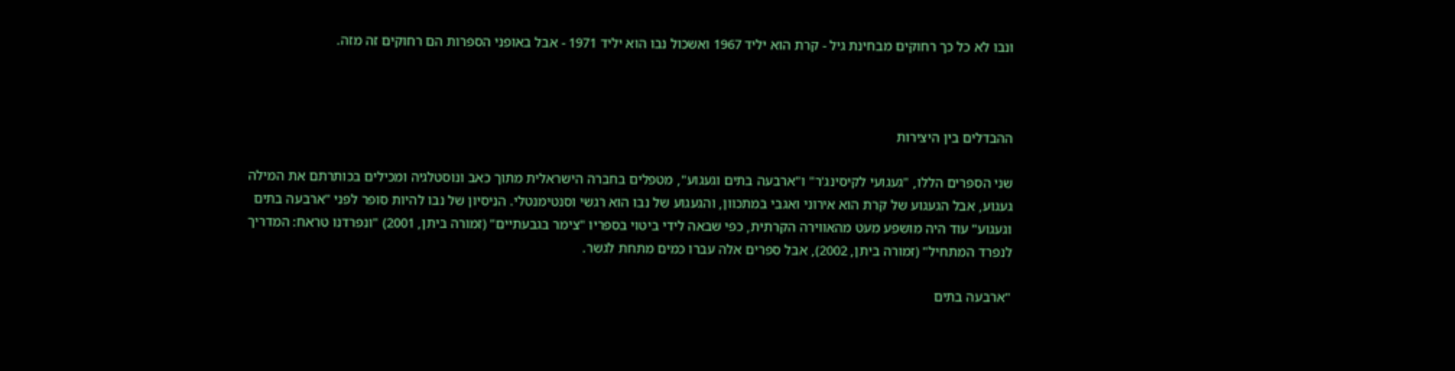ונבו לא כל כך רחוקים מבחינת גיל - קרת הוא יליד 1967 ואשכול נבו הוא יליד 1971 - אבל באופני הספרות הם רחוקים זה מזה.



ההבדלים בין היצירות

שני הספרים הללו, "געגועי לקיסינג'ר" ו"ארבעה בתים וגעגוע", מטפלים בחברה הישראלית מתוך כאב ונוסטלגיה ומכילים בכותרתם את המילה געגוע, אבל הגעגוע של קרת הוא אירוני ואגבי במתכוון, והגעגוע של נבו הוא רגשי וסנטימנטלי. הניסיון של נבו להיות סופר לפני "ארבעה בתים וגעגוע" עוד היה מושפע מעט מהאווירה הקרתית, כפי שבאה לידי ביטוי בספריו "צימר בגבעתיים" (זמורה ביתן, 2001) "ונפרדנו טראח: המדריך לנפרד המתחיל" (זמורה ביתן, 2002), אבל ספרים אלה עברו כמים מתחת לגשר.

"ארבעה בתים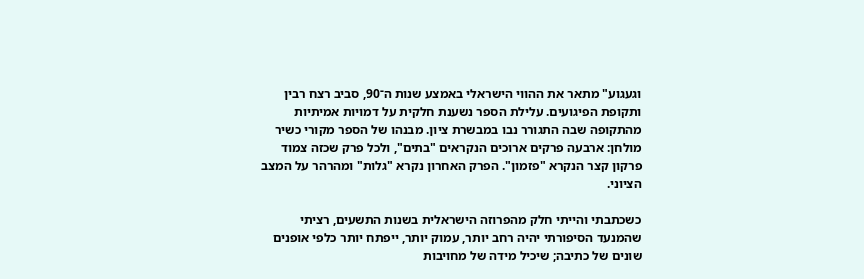וגעגוע" מתאר את ההווי הישראלי באמצע שנות ה־90, סביב רצח רבין ותקופת הפיגועים. עלילת הספר נשענת חלקית על דמויות אמיתיות מהתקופה שבה התגורר נבו במבשרת ציון. מבנהו של הספר מקורי כשיר מולחן: ארבעה פרקים ארוכים הנקראים "בתים", ולכל פרק שכזה צמוד פרקון קצר הנקרא "פזמון". הפרק האחרון נקרא "גלות" ומהרהר על המצב הציוני.

כשכתבתי והייתי חלק מהפרוזה הישראלית בשנות התשעים, רציתי שהמנעד הסיפורתי יהיה רחב יותר, עמוק יותר, ייפתח יותר כלפי אופנים שונים של כתיבה; שיכיל מידה של מחויבות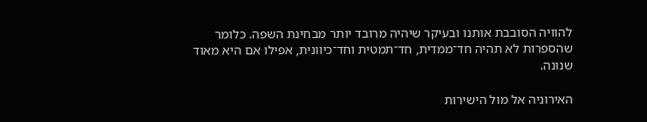להוויה הסובבת אותנו ובעיקר שיהיה מרובד יותר מבחינת השפה. כלומר שהספרות לא תהיה חד־ממדית, חד־תמטית וחד־כיוונית, אפילו אם היא מאוד שנוּנה.

האירוניה אל מול הישירות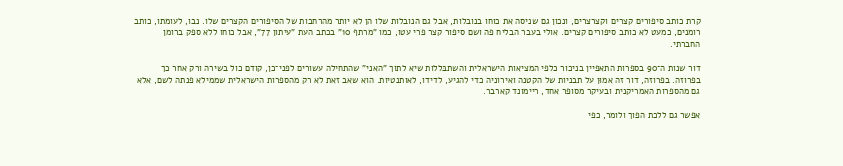קרת כותב סיפורים קצרים וקצרצרים, ונכון גם שניסה את כוחו בנובלות, אבל גם הנובלות שלו הן לא יותר מהרחבות של הסיפורים הקצרים שלו. נבו, לעומתו, כותב רומנים, כמעט לא כותב סיפורים קצרים. אולי בעבר הבליח פה ושם סיפור קצר פרי עטו, כמו "מרתף 10" בכתב העת "עיתון 77", אבל כוחו ללא ספק ברומן החברתי.

דור שנות ה־90 בספרות התאפיין בניכור כלפי המציאות הישראלית והשתבּללות שיא לתוך "האני" שהתחילה עשורים לפני־כן, קודם כול בשירה ורק אחר כך בפרוזה. בפרוזה, דור זה אמוּן על תבניות של הקטנה ואירוניה כדי להגיע, לדידו, לאותנטיות. הוא שאב זאת לא רק מהספרות הישראלית שממילא פנתה לשם, אלא גם מהספרות האמריקנית ובעיקר מסופר אחד, ריימונד קארבר.

אפשר גם ללכת הפוך ולומר, כפי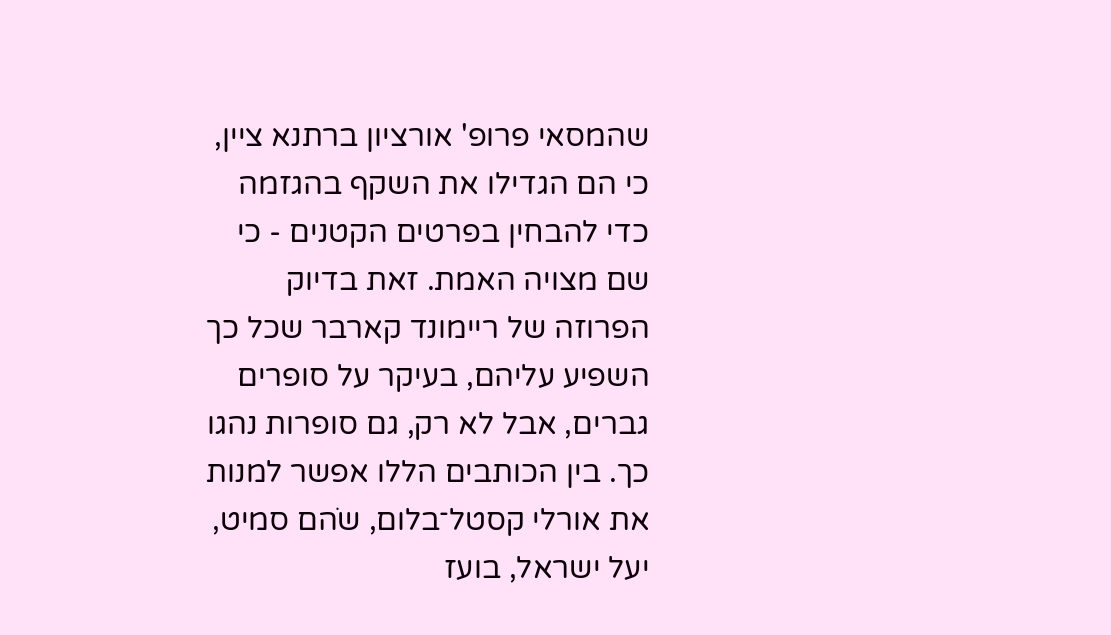שהמסאי פרופ' אורציון ברתנא ציין, כי הם הגדילו את השקף בהגזמה כדי להבחין בפרטים הקטנים - כי שם מצויה האמת. זאת בדיוק הפרוזה של ריימונד קארבר שכל כך השפיע עליהם, בעיקר על סופרים גברים, אבל לא רק, גם סופרות נהגו כך. בין הכותבים הללו אפשר למנות את אורלי קסטל־בלום, שֹהם סמיט, יעל ישראל, בועז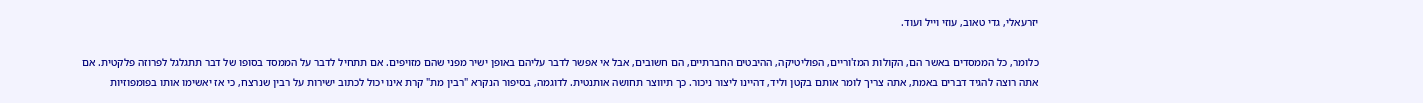יזרעאלי, גדי טאוב, עוזי וייל ועוד.

כלומר, כל הממסדים באשר הם, הקולות המז'וריים, הפוליטיקה, ההיבטים החברתיים, הם חשובים, אבל אי אפשר לדבר עליהם באופן ישיר מפני שהם מזויפים. אם תתחיל לדבר על הממסד בסופו של דבר תתגלגל לפרוזה פלקטית. אם אתה רוצה להגיד דברים באמת, אתה צריך לומר אותם בקטן וליד, דהיינו ליצור ניכור. כך תיווצר תחושה אותנטית. לדוגמה, בסיפור הנקרא "רבין מת" קרת אינו יכול לכתוב ישירות על רבין שנרצח, כי אז יאשימו אותו בפומפוזיות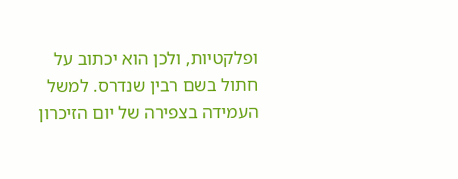ופלקטיות, ולכן הוא יכתוב על חתול בשם רבין שנדרס. למשל העמידה בצפירה של יום הזיכרון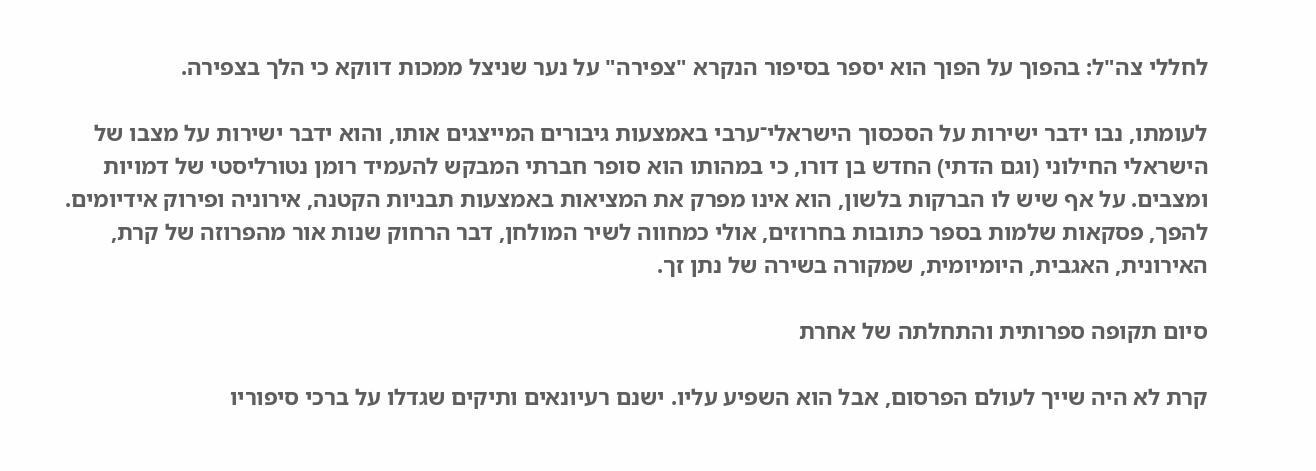לחללי צה"ל: בהפוך על הפוך הוא יספר בסיפור הנקרא "צפירה" על נער שניצל ממכות דווקא כי הלך בצפירה.

לעומתו, נבו ידבר ישירות על הסכסוך הישראלי־ערבי באמצעות גיבורים המייצגים אותו, והוא ידבר ישירות על מצבו של הישראלי החילוני (וגם הדתי) החדש בן דורו, כי במהותו הוא סופר חברתי המבקש להעמיד רומן נטורליסטי של דמויות ומצבים. על אף שיש לו הברקות בלשון, הוא אינו מפרק את המציאות באמצעות תבניות הקטנה, אירוניה ופירוק אידיומים. להפך, פסקאות שלמות בספר כתובות בחרוזים, אולי כמחווה לשיר המולחן, דבר הרחוק שנות אור מהפרוזה של קרת, האירונית, האגבית, היומיומית, שמקורה בשירה של נתן זך.

סיום תקופה ספרותית והתחלתה של אחרת

קרת לא היה שייך לעולם הפרסום, אבל הוא השפיע עליו. ישנם רעיונאים ותיקים שגדלו על ברכי סיפוריו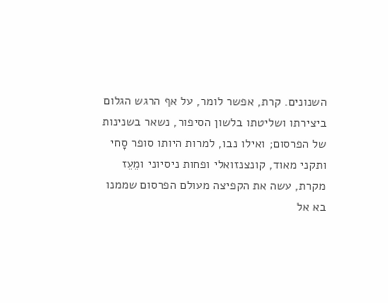השנונים. קרת, אפשר לומר, על אף הרגש הגלום ביצירתו ושליטתו בלשון הסיפור, נשאר בשנינות של הפרסום; ואילו נבו, למרות היותו סופר סָחי ותקני מאוד, קונצנזואלי ופחות ניסיוני ומֵעֵז מקרת, עשה את הקפיצה מעולם הפרסום שממנו בא אל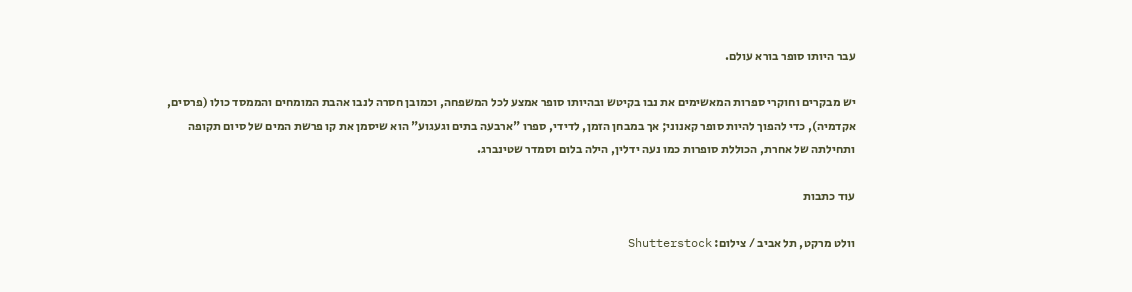עבר היותו סופר בורא עולם.

יש מבקרים וחוקרי ספרות המאשימים את נבו בקיטש ובהיותו סופר אמצע לכל המשפחה, וכמובן חסרה לנבו אהבת המומחים והממסד כולו (פרסים, אקדמיה), כדי להפוך להיות סופר קאנוני; אך במבחן הזמן, לדידי, ספרו "ארבעה בתים וגעגוע" הוא שיסמן את קו פרשת המים של סיום תקופה ותחילתה של אחרת, הכוללת סופרות כמו נעה ידלין, הילה בלום וסמדר שטינברג.

עוד כתבות

וולט מרקט, תל אביב / צילום: Shutterstock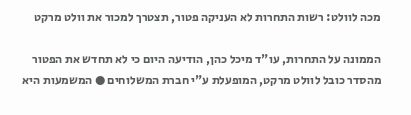מכה לוולט: רשות התחרות לא העניקה פטור, תצטרך למכור את וולט מרקט

הממונה על התחרות, עו"ד מיכל כהן, הודיעה היום כי לא תחדש את הפטור מהסדר כובל לוולט מרקט, המופעלת ע"י חברת המשלוחים ● המשמעות היא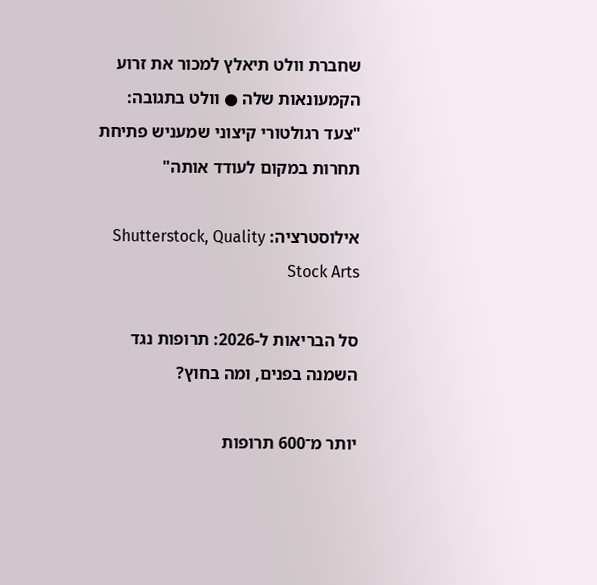שחברת וולט תיאלץ למכור את זרוע הקמעונאות שלה ● וולט בתגובה: "צעד רגולטורי קיצוני שמעניש פתיחת תחרות במקום לעודד אותה"

אילוסטרציה: Shutterstock, Quality Stock Arts

סל הבריאות ל-2026: תרופות נגד השמנה בפנים, ומה בחוץ?

יותר מ־600 תרופות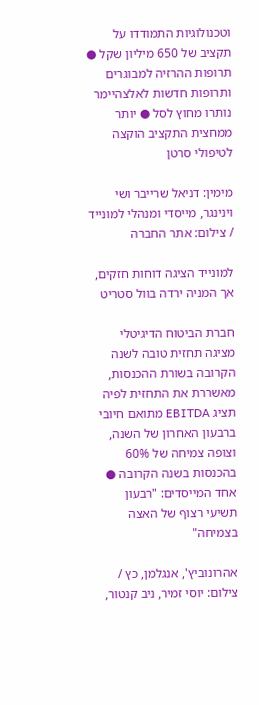וטכנולוגיות התמודדו על תקציב של 650 מיליון שקל ● תרופות ההרזיה למבוגרים ותרופות חדשות לאלצהיימר נותרו מחוץ לסל ● יותר ממחצית התקציב הוקצה לטיפולי סרטן

מימין: דניאל שרייבר ושי וינינגר, מייסדי ומנהלי למונייד / צילום: אתר החברה

למונייד הציגה דוחות חזקים, אך המניה ירדה בוול סטריט

חברת הביטוח הדיגיטלי מציגה תחזית טובה לשנה הקרובה בשורת ההכנסות, מאשררת את התחזית לפיה תציג EBITDA מתואם חיובי ברבעון האחרון של השנה, וצופה צמיחה של 60% בהכנסות בשנה הקרובה ● אחד המייסדים: "רבעון תשיעי רצוף של האצה בצמיחה"

אהרונוביץ', אנגלמן, כץ / צילום: יוסי זמיר, ניב קנטור,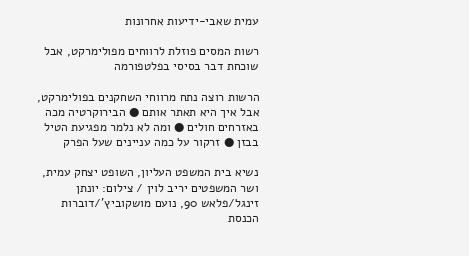עמית שאבי-ידיעות אחרונות

רשות המסים פוזלת לרווחים מפולימרקט, אבל שוכחת דבר בסיסי בפלטפורמה

הרשות רוצה נתח מרווחי השחקנים בפולימרקט, אבל איך היא תאתר אותם ● הבירוקרטיה מכה באזרחים חולים ● ומה לא נלמר מפגיעת הטיל בבזן ● זרקור על כמה עניינים שעל הפרק

נשיא בית המשפט העליון, השופט יצחק עמית, ושר המשפטים יריב לוין / צילום: יונתן זינגל/פלאש 90, נועם מושקוביץ'/דוברות הכנסת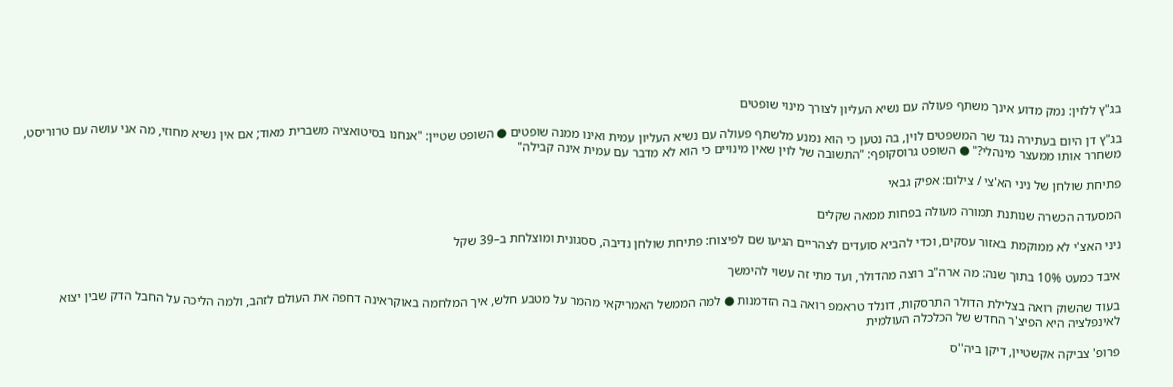בג"ץ ללוין: נמק מדוע אינך משתף פעולה עם נשיא העליון לצורך מינוי שופטים

בג"ץ דן היום בעתירה נגד שר המשפטים לוין, בה נטען כי הוא נמנע מלשתף פעולה עם נשיא העליון עמית ואינו ממנה שופטים ● השופט שטיין: "אנחנו בסיטואציה משברית מאוד; אם אין נשיא מחוזי, מה אני עושה עם טרוריסט, משחרר אותו ממעצר מינהלי?" ● השופט גרוסקופף: "התשובה של לוין שאין מינויים כי הוא לא מדבר עם עמית אינה קבילה"

פתיחת שולחן של ניני הא'צי / צילום: אפיק גבאי

המסעדה הכשרה שנותנת תמורה מעולה בפחות ממאה שקלים

ניני האצ'י לא ממוקמת באזור עסקים, וכדי להביא סועדים לצהריים הגיעו שם לפיצוח: פתיחת שולחן נדיבה, ססגונית ומוצלחת ב–39 שקל

איבד כמעט 10% בתוך שנה: מה ארה"ב רוצה מהדולר, ועד מתי זה עשוי להימשך

בעוד שהשוק רואה בצלילת הדולר התרסקות, דונלד טראמפ רואה בה הזדמנות ● למה הממשל האמריקאי מהמר על מטבע חלש, איך המלחמה באוקראינה דחפה את העולם לזהב, ולמה הליכה על החבל הדק שבין יצוא לאינפלציה היא הפיצ'ר החדש של הכלכלה העולמית

פרופ' צביקה אקשטיין, דיקן ביה''ס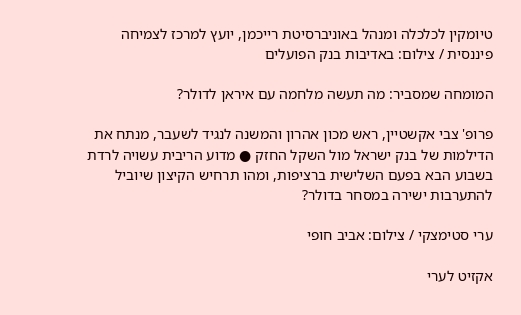טיומקין לכלכלה ומנהל באוניברסיטת רייכמן, יועץ למרכז לצמיחה פיננסית / צילום: באדיבות בנק הפועלים

המומחה שמסביר: מה תעשה מלחמה עם איראן לדולר?

פרופ' צבי אקשטיין, ראש מכון אהרון והמשנה לנגיד לשעבר, מנתח את הדילמות של בנק ישראל מול השקל החזק ● מדוע הריבית עשויה לרדת בשבוע הבא בפעם השלישית ברציפות, ומהו תרחיש הקיצון שיוביל להתערבות ישירה במסחר בדולר?

ערי סטימצקי / צילום: אביב חופי

אקזיט לערי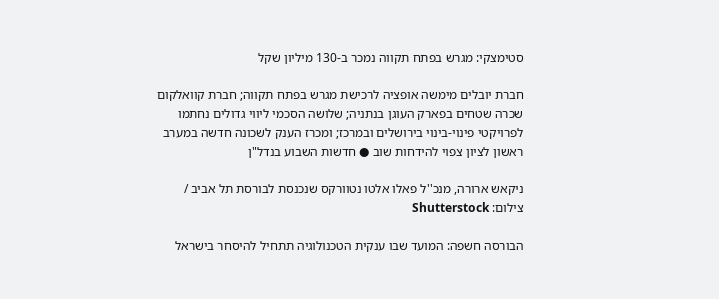סטימצקי: מגרש בפתח תקווה נמכר ב-130 מיליון שקל

חברת יובלים מימשה אופציה לרכישת מגרש בפתח תקווה; חברת קוואלקום שכרה שטחים בפארק העוגן בנתניה; שלושה הסכמי ליווי גדולים נחתמו לפרויקטי פינוי-בינוי בירושלים ובמרכז; ומכרז הענק לשכונה חדשה במערב ראשון לציון צפוי להידחות שוב ● חדשות השבוע בנדל"ן

ניקאש ארורה, מנכ''ל פאלו אלטו נטוורקס שנכנסת לבורסת תל אביב / צילום: Shutterstock

הבורסה חשפה: המועד שבו ענקית הטכנולוגיה תתחיל להיסחר בישראל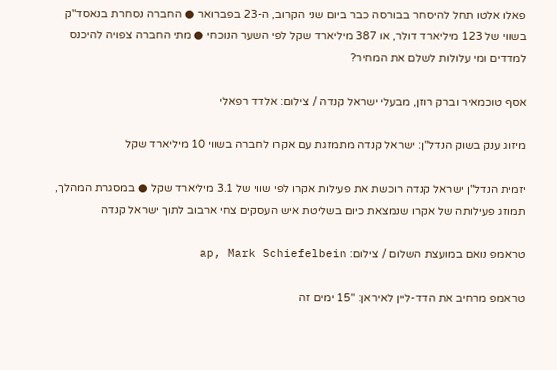פאלו אלטו תחל להיסחר בבורסה כבר ביום שני הקרוב, ה-23 בפברואר ● החברה נסחרת בנאסד"ק בשווי של 123 מיליארד דולר, או 387 מיליארד שקל לפי השער הנוכחי ● מתי החברה צפויה להיכנס למדדים ומי עלולות לשלם את המחיר?

אסף טוכמאיר וברק רוזן, מבעלי ישראל קנדה / צילום: אלדד רפאלי

מיזוג ענק בשוק הנדל"ן: ישראל קנדה מתמזגת עם אקרו לחברה בשווי 10 מיליארד שקל

יזמית הנדל"ן ישראל קנדה רוכשת את פעילות אקרו לפי שווי של 3.1 מיליארד שקל ● במסגרת המהלך, תמוזג פעילותה של אקרו שנמצאת כיום בשליטת איש העסקים צחי ארבוב לתוך ישראל קנדה

טראמפ נואם במועצת השלום / צילום: ap, Mark Schiefelbein

טראמפ מרחיב את הדד-ליין לאיראן: "15 ימים זה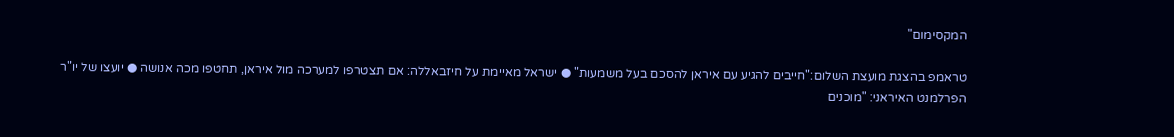המקסימום"

טראמפ בהצגת מועצת השלום:"חייבים להגיע עם איראן להסכם בעל משמעות" ● ישראל מאיימת על חיזבאללה: אם תצטרפו למערכה מול איראן, תחטפו מכה אנושה ● יועצו של יו"ר הפרלמנט האיראני: "מוכנים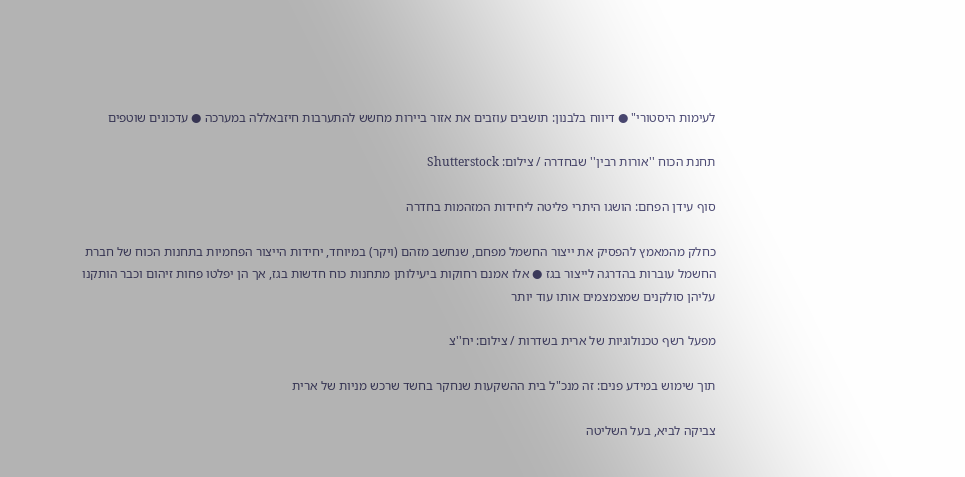לעימות היסטורי" ● דיווח בלבנון: תושבים עוזבים את אזור ביירות מחשש להתערבות חיזבאללה במערכה ● עדכונים שוטפים

תחנת הכוח ''אורות רבין'' שבחדרה / צילום: Shutterstock

סוף עידן הפחם: הושגו היתרי פליטה ליחידות המזהמות בחדרה

כחלק מהמאמץ להפסיק את ייצור החשמל מפחם, שנחשב מזהם (ויקר) במיוחד, יחידות הייצור הפחמיות בתחנות הכוח של חברת החשמל עוברות בהדרגה לייצור בגז ● אלו אמנם רחוקות ביעילותן מתחנות כוח חדשות בגז, אך הן יפלטו פחות זיהום וכבר הותקנו עליהן סולקנים שמצמצמים אותו עוד יותר

מפעל רשף טכנולוגיות של ארית בשדרות / צילום: יח''צ

תוך שימוש במידע פנים: זה מנכ"ל בית ההשקעות שנחקר בחשד שרכש מניות של ארית

צביקה לביא, בעל השליטה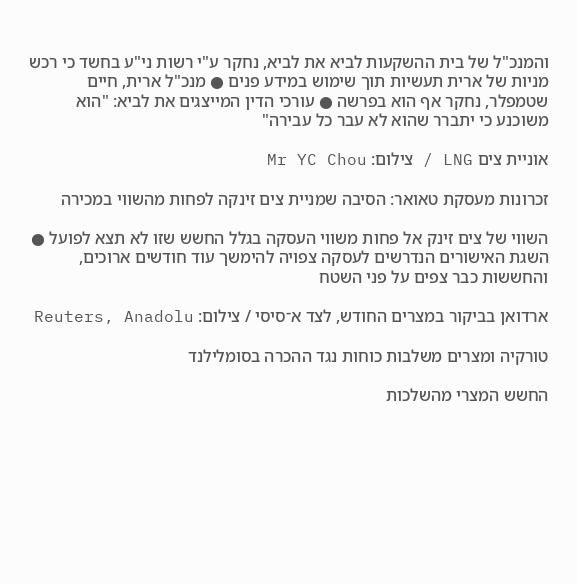והמנכ"ל של בית ההשקעות לביא את לביא, נחקר ע"י רשות ני"ע בחשד כי רכש מניות של ארית תעשיות תוך שימוש במידע פנים ● מנכ"ל ארית, חיים שטמפלר, נחקר אף הוא בפרשה ● עורכי הדין המייצגים את לביא: "הוא משוכנע כי יתברר שהוא לא עבר כל עבירה"

אוניית צים LNG / צילום: Mr YC Chou

זכרונות מעסקת טאואר: הסיבה שמניית צים זינקה לפחות מהשווי במכירה

השווי של צים זינק אל פחות משווי העסקה בגלל החשש שזו לא תצא לפועל ● השגת האישורים הנדרשים לעסקה צפויה להימשך עוד חודשים ארוכים, והחששות כבר צפים על פני השטח

ארדואן בביקור במצרים החודש, לצד א־סיסי / צילום: Reuters, Anadolu

טורקיה ומצרים משלבות כוחות נגד ההכרה בסומלילנד

החשש המצרי מהשלכות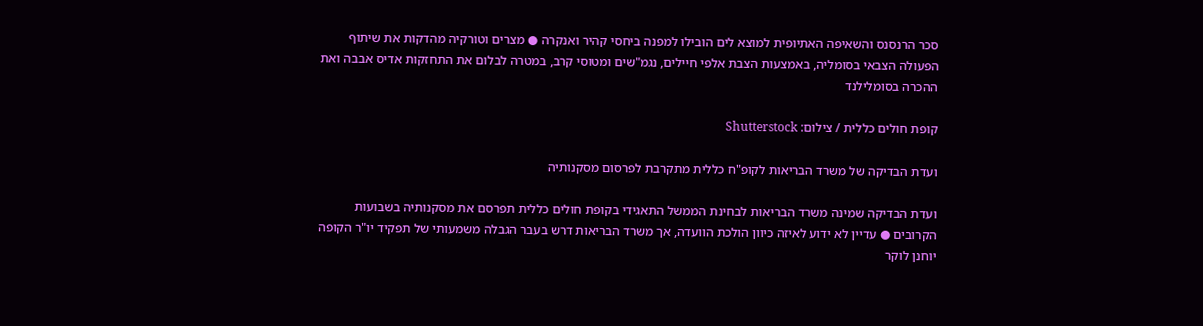סכר הרנסנס והשאיפה האתיופית למוצא לים הובילו למפנה ביחסי קהיר ואנקרה ● מצרים וטורקיה מהדקות את שיתוף הפעולה הצבאי בסומליה, באמצעות הצבת אלפי חיילים, נגמ"שים ומטוסי קרב, במטרה לבלום את התחזקות אדיס אבבה ואת ההכרה בסומלילנד

קופת חולים כללית / צילום: Shutterstock

ועדת הבדיקה של משרד הבריאות לקופ"ח כללית מתקרבת לפרסום מסקנותיה

ועדת הבדיקה שמינה משרד הבריאות לבחינת הממשל התאגידי בקופת חולים כללית תפרסם את מסקנותיה בשבועות הקרובים ● עדיין לא ידוע לאיזה כיוון הולכת הוועדה, אך משרד הבריאות דרש בעבר הגבלה משמעותי של תפקיד יו"ר הקופה יוחנן לוקר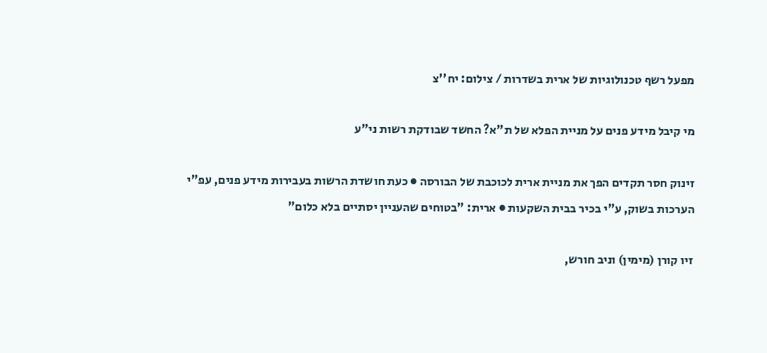מפעל רשף טכנולוגיות של ארית בשדרות / צילום: יח''צ

מי קיבל מידע פנים על מניית הפלא של ת"א? החשד שבודקת רשות ני"ע

זינוק חסר תקדים הפך את מניית ארית לכוכבת של הבורסה ● כעת חושדת הרשות בעבירות מידע פנים, עפ"י הערכות בשוק, ע"י בכיר בבית השקעות ● ארית: "בטוחים שהעניין יסתיים בלא כלום"

זיו קורן (מימין) וניב חורש,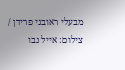מבעלי ראובני פרידן / צילום: אייל נבו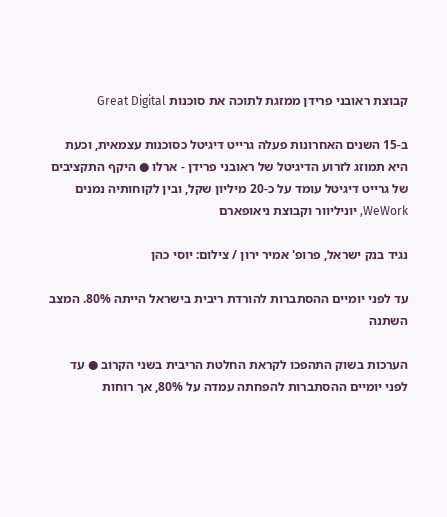קבוצת ראובני פרידן ממזגת לתוכה את סוכנות Great Digital

ב-15 השנים האחרונות פעלה גרייט דיגיטל כסוכנות עצמאית, וכעת היא תמוזג לזרוע הדיגיטל של ראובני פרידן - ארלו ● היקף התקציבים של גרייט דיגיטל עומד על כ-20 מיליון שקל, ובין לקוחותיה נמנים WeWork, יוניליוור וקבוצת ניאופארם

נגיד בנק ישראל, פרופ' אמיר ירון / צילום: יוסי כהן

עד לפני יומיים ההסתברות להורדת ריבית בישראל הייתה 80%. המצב השתנה

הערכות בשוק התהפכו לקראת החלטת הריבית בשני הקרוב ● עד לפני יומיים ההסתברות להפחתה עמדה על 80%, אך רוחות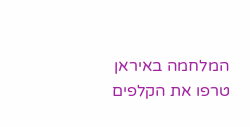המלחמה באיראן טרפו את הקלפים